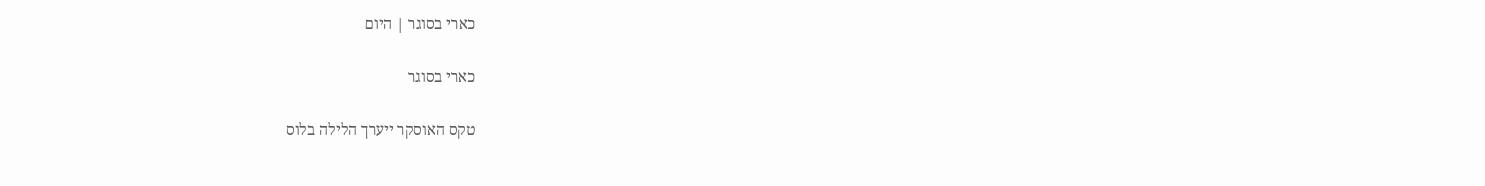כארי בסוגר | היום

כארי בסוגר

טקס האוסקר ייערך הלילה בלוס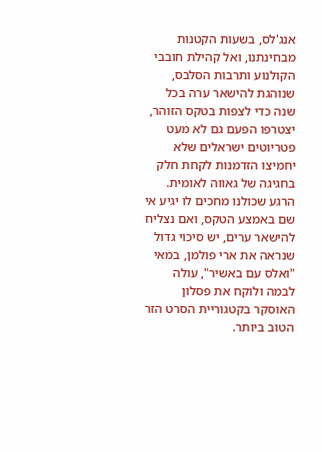אנג'לס, בשעות הקטנות מבחינתנו, ואל קהילת חובבי הקולנוע ותרבות הסלבס, שנוהגת להישאר ערה בכל שנה כדי לצפות בטקס הזוהר, יצטרפו הפעם גם לא מעט פטריוטים ישראלים שלא יחמיצו הזדמנות לקחת חלק בחגיגה של גאווה לאומית. הרגע שכולנו מחכים לו יגיע אי שם באמצע הטקס, ואם נצליח להישאר ערים, יש סיכוי גדול שנראה את ארי פולמן, במאי "ואלס עם באשיר", עולה לבמה ולוקח את פסלון האוסקר בקטגוריית הסרט הזר הטוב ביותר.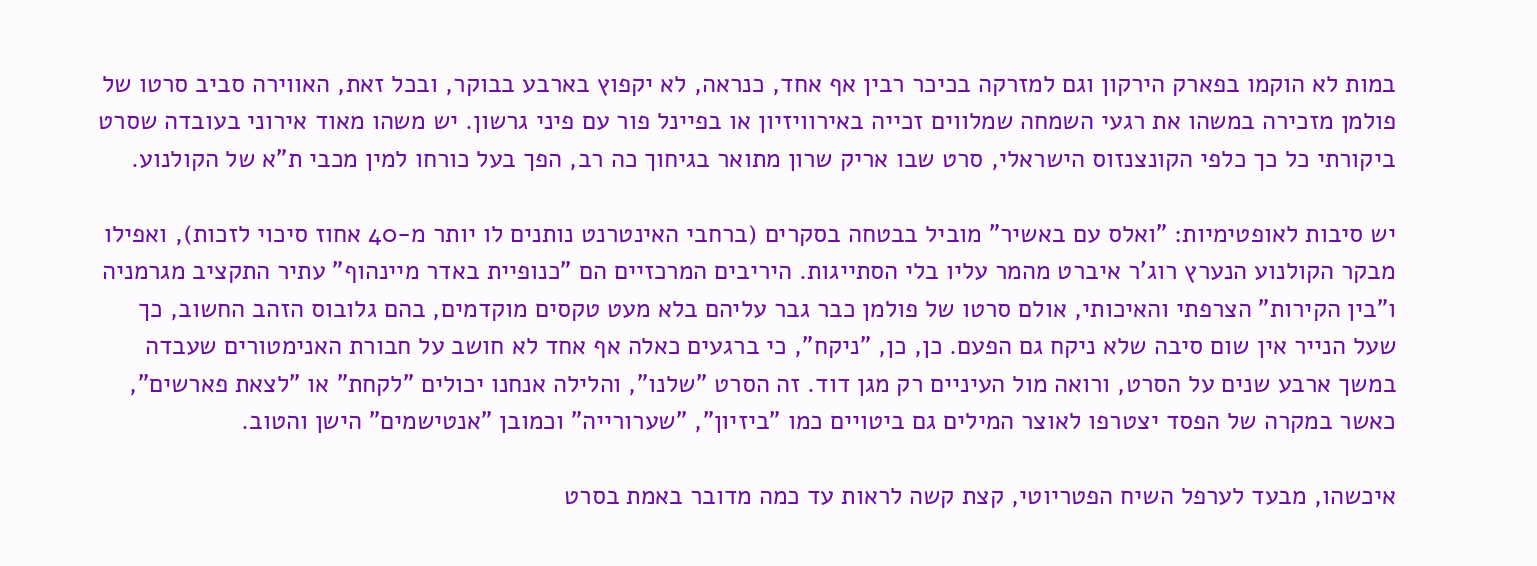במות לא הוקמו בפארק הירקון וגם למזרקה בכיכר רבין אף אחד, כנראה, לא יקפוץ בארבע בבוקר, ובכל זאת, האווירה סביב סרטו של פולמן מזכירה במשהו את רגעי השמחה שמלווים זכייה באירוויזיון או בפיינל פור עם פיני גרשון. יש משהו מאוד אירוני בעובדה שסרט ביקורתי כל כך כלפי הקונצנזוס הישראלי, סרט שבו אריק שרון מתואר בגיחוך כה רב, הפך בעל כורחו למין מכבי ת"א של הקולנוע.

יש סיבות לאופטימיות: "ואלס עם באשיר" מוביל בבטחה בסקרים (ברחבי האינטרנט נותנים לו יותר מ-40 אחוז סיכוי לזכות), ואפילו מבקר הקולנוע הנערץ רוג'ר איברט מהמר עליו בלי הסתייגות. היריבים המרכזיים הם "כנופיית באדר מיינהוף" עתיר התקציב מגרמניה ו"בין הקירות" הצרפתי והאיכותי, אולם סרטו של פולמן כבר גבר עליהם בלא מעט טקסים מוקדמים, בהם גלובוס הזהב החשוב, כך שעל הנייר אין שום סיבה שלא ניקח גם הפעם. כן, כן, "ניקח", כי ברגעים כאלה אף אחד לא חושב על חבורת האנימטורים שעבדה במשך ארבע שנים על הסרט, ורואה מול העיניים רק מגן דוד. זה הסרט "שלנו", והלילה אנחנו יכולים "לקחת" או "לצאת פארשים", כאשר במקרה של הפסד יצטרפו לאוצר המילים גם ביטויים כמו "ביזיון", "שערורייה" וכמובן "אנטישמים" הישן והטוב.

איכשהו, מבעד לערפל השיח הפטריוטי, קצת קשה לראות עד כמה מדובר באמת בסרט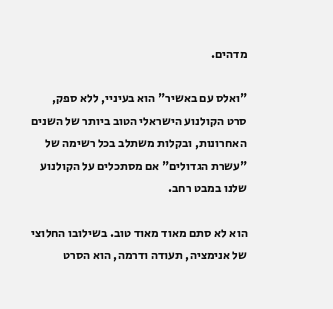מדהים.

"ואלס עם באשיר" הוא בעיניי, ללא ספק, סרט הקולנוע הישראלי הטוב ביותר של השנים האחרונות, ובקלות משתלב בכל רשימה של "עשרת הגדולים" אם מסתכלים על הקולנוע שלנו במבט רחב.

הוא לא סתם מאוד מאוד טוב. בשילובו החלוצי של אנימציה, תעודה ודרמה, הוא הסרט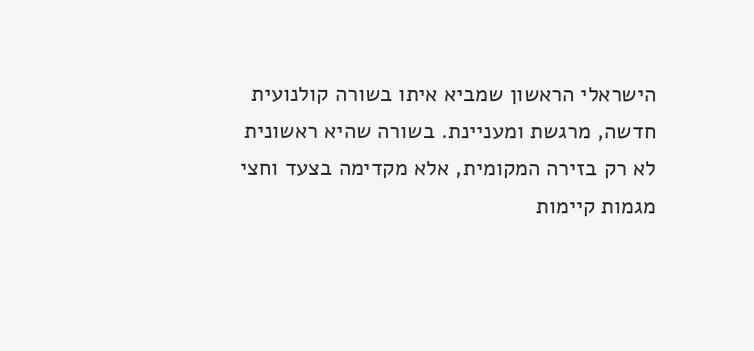הישראלי הראשון שמביא איתו בשורה קולנועית חדשה, מרגשת ומעניינת. בשורה שהיא ראשונית לא רק בזירה המקומית, אלא מקדימה בצעד וחצי מגמות קיימות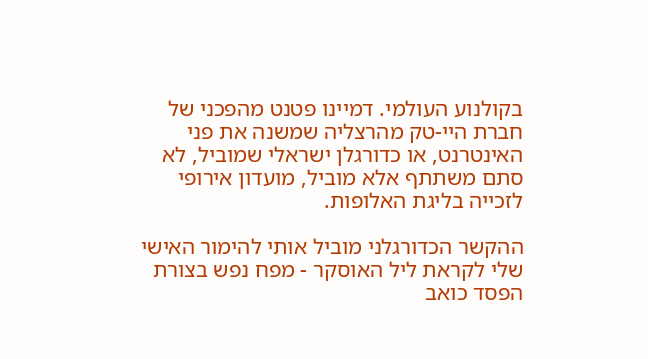בקולנוע העולמי. דמיינו פטנט מהפכני של חברת היי-טק מהרצליה שמשנה את פני האינטרנט, או כדורגלן ישראלי שמוביל, לא סתם משתתף אלא מוביל, מועדון אירופי לזכייה בליגת האלופות.

ההקשר הכדורגלני מוביל אותי להימור האישי שלי לקראת ליל האוסקר - מפח נפש בצורת הפסד כואב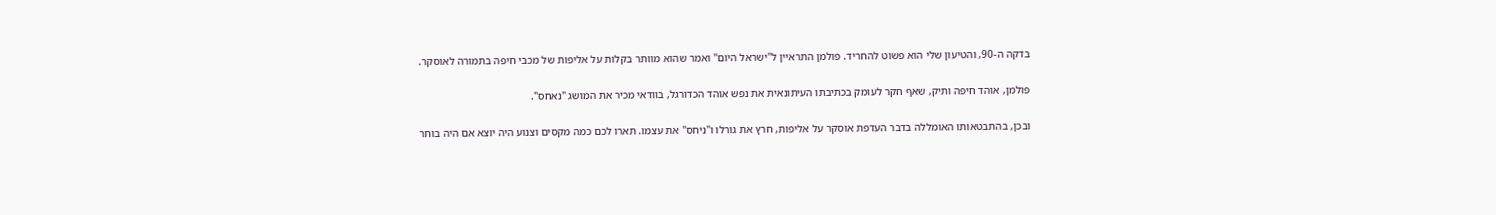בדקה ה-90, והטיעון שלי הוא פשוט להחריד. פולמן התראיין ל"ישראל היום" ואמר שהוא מוותר בקלות על אליפות של מכבי חיפה בתמורה לאוסקר.

פולמן, אוהד חיפה ותיק, שאף חקר לעומק בכתיבתו העיתונאית את נפש אוהד הכדורגל, בוודאי מכיר את המושג "נאחס".

ובכן, בהתבטאותו האומללה בדבר העדפת אוסקר על אליפות, חרץ את גורלו ו"ניחס" את עצמו. תארו לכם כמה מקסים וצנוע היה יוצא אם היה בוחר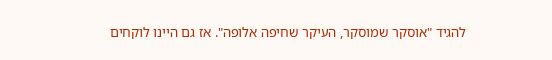להגיד "אוסקר שמוסקר, העיקר שחיפה אלופה". אז גם היינו לוקחים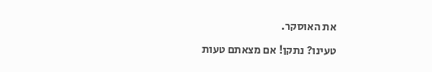את האוסקר.

טעינו? נתקן! אם מצאתם טעות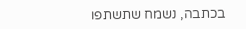בכתבה, נשמח שתשתפו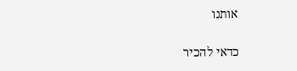אותנו

כדאי להכיר